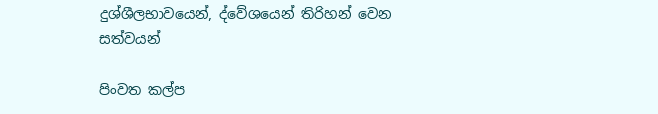දුශ්ශීලභාවයෙන්, ද්වේශයෙන් තිරිහන් වෙන සත්වයන්

පිංවත කල්ප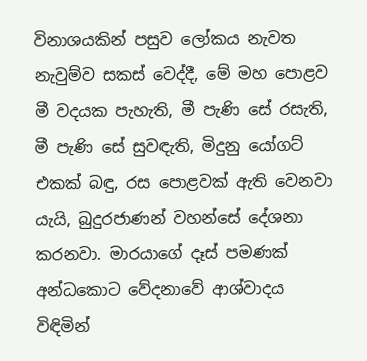විනාශයකින් පසුව ලෝකය නැවත නැවුම්ව සකස් වෙද්දී, මේ මහ පොළව මී වදයක පැහැති, මී පැණි සේ රසැති, මී පැණි සේ සුවඳැති, මිදුනු යෝගට් එකක් බඳු, රස පොළවක් ඇති වෙනවා යැයි, බුදුරජාණන් වහන්සේ දේශනා කරනවා. මාරයාගේ දෑස් පමණක් අන්ධකොට වේදනාවේ ආශ්වාදය විඳිමින්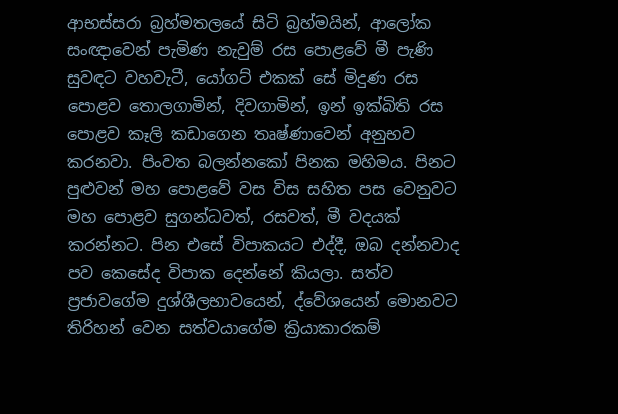ආභස්සරා බ්‍රහ්මතලයේ සිටි බ්‍රහ්මයින්, ආලෝක සංඥාවෙන් පැමිණ නැවුම් රස පොළවේ මී පැණි සුවඳට වහවැටී, යෝගට් එකක් සේ මිදුණ රස පොළව තොලගාමින්, දිවගාමින්, ඉන් ඉක්බිති රස පොළව කෑලි කඩාගෙන තෘෂ්ණාවෙන් අනුභව කරනවා. පිංවත බලන්නකෝ පිනක මහිමය. පිනට පුළුවන් මහ පොළවේ වස විස සහිත පස වෙනුවට මහ පොළව සුගන්ධවත්, රසවත්, මී වදයක් කරන්නට. පින එසේ විපාකයට එද්දී, ඔබ දන්නවාද පව කෙසේද විපාක දෙන්නේ කියලා. සත්ව ප්‍රජාවගේම දුශ්ශීලභාවයෙන්, ද්වේශයෙන් මොනවට තිරිහන් වෙන සත්වයාගේම ක්‍රියාකාරකම්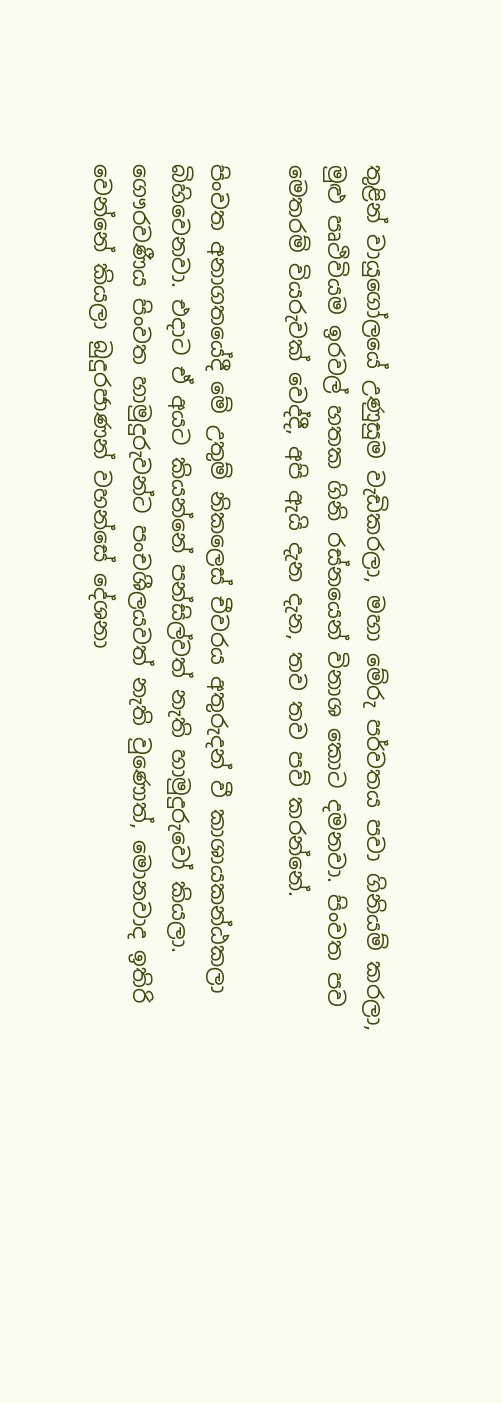තුළින් වායුගෝලයේ උණුසුම වැඩිකරලා, මහා මේරු පර්වතය පවා ගිනියම් කරලා, මුළු පෘථිවියම ඉරවල් හතක ගිනි රස්නයෙන් විනාශ කොට දමනවා. පිංවත පව මෙතරම් වියරුවක් වෙද්දී, අපි ඇයි දැන දැන, තව තව පව් කරන්නේ.

පිංවත අනාගතයේදී මේ උතුම් නිකලෙස් චීවරය අතුරුදන් වී කාශායකන්ඨකලා බිහිවෙනවා. එදාට ඒ අයට කියන්නේ පන්සිල්වත් නැති හාමුදුරුවෝ කියලා. ගෞරවණීය පිංවත හාමුදුරුවන්ට පංචශීලයවත් නැති වුණොත්, මොනවාද ඉතිරි වෙන්නේ කියලා බුදුරජාණන් වහන්සේ දේශනා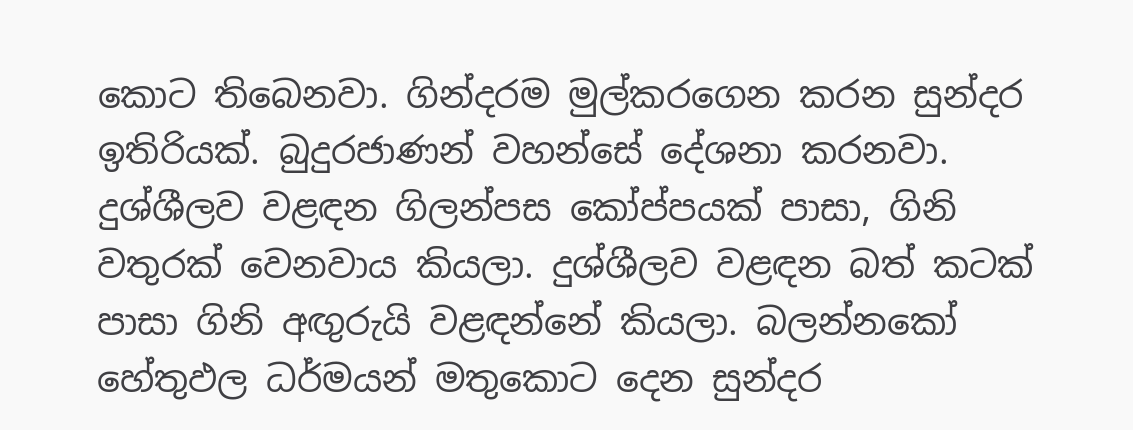කොට තිබෙනවා. ගින්දරම මුල්කරගෙන කරන සුන්දර ඉතිරියක්. බුදුරජාණන් වහන්සේ දේශනා කරනවා. දුශ්ශීලව වළඳන ගිලන්පස කෝප්පයක් පාසා, ගිනි වතුරක් වෙනවාය කියලා. දුශ්ශීලව වළඳන බත් කටක් පාසා ගිනි අඟුරුයි වළඳන්නේ කියලා. බලන්නකෝ හේතුඵල ධර්මයන් මතුකොට දෙන සුන්දර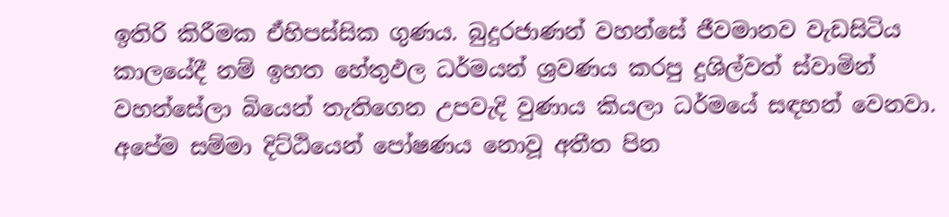ඉතිරි කිරීමක ඒහිපස්සික ගුණය. බුදුරජාණන් වහන්සේ ජීවමානව වැඩසිටිය කාලයේදී නම් ඉහත හේතුඵල ධර්මයන් ශ්‍රවණය කරපු දුශිල්වත් ස්වාමින් වහන්සේලා බියෙන් තැතිගෙන උපවැදි වුණාය කියලා ධර්මයේ සඳහන් වෙනවා. අපේම සම්මා දිට්ඨියෙන් පෝෂණය නොවූ අතීත පින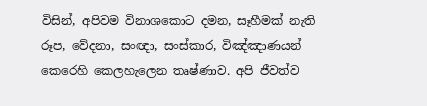විසින්, අපිවම විනාශකොට දමන, සෑහීමක් නැති රූප, වේදනා, සංඥා, සංස්කාර, විඤ්ඤාණයන් කෙරෙහි කෙලහැලෙන තෘෂ්ණාව. අපි ජීවත්ව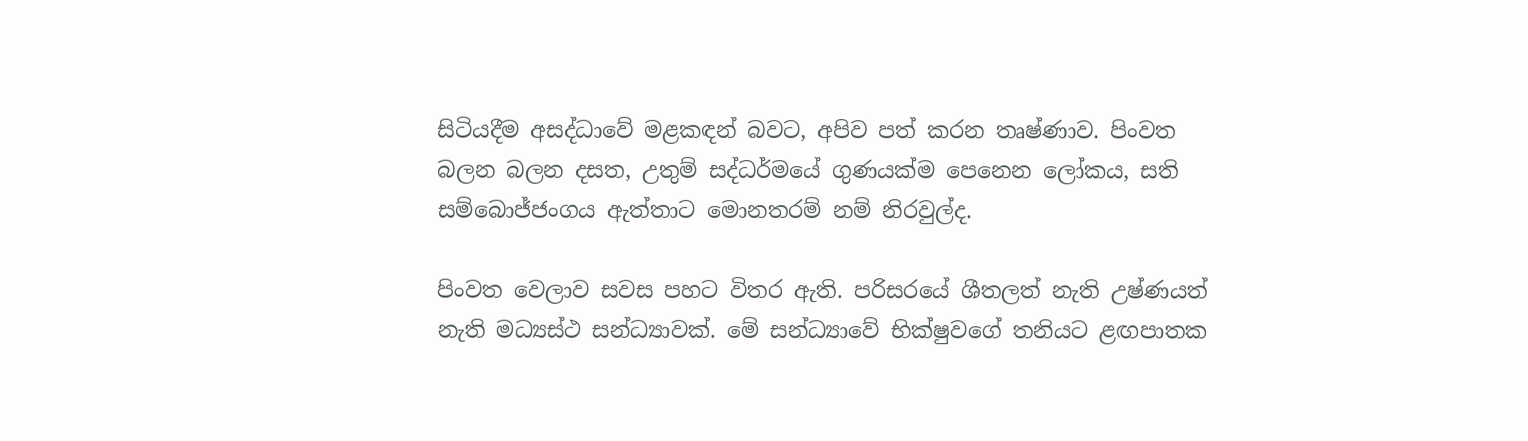සිටියදීම අසද්ධාවේ මළකඳන් බවට, අපිව පත් කරන තෘෂ්ණාව. පිංවත බලන බලන දසත, උතුම් සද්ධර්මයේ ගුණයක්ම පෙනෙන ලෝකය, සති සම්බොජ්ජංගය ඇත්තාට මොනතරම් නම් නිරවුල්ද.

පිංවත වෙලාව සවස පහට විතර ඇති. පරිසරයේ ශීතලත් නැති උෂ්ණයත් නැති මධ්‍යස්ථ සන්ධ්‍යාවක්. මේ සන්ධ්‍යාවේ භික්ෂුවගේ තනියට ළඟපාතක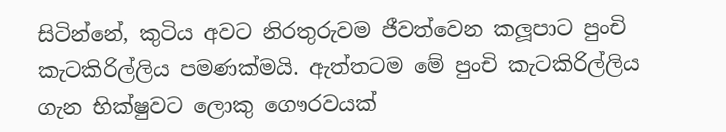සිටින්නේ, කුටිය අවට නිරතුරුවම ජීවත්වෙන කලූපාට පුංචි කැටකිරිල්ලිය පමණක්මයි. ඇත්තටම මේ පුංචි කැටකිරිල්ලිය ගැන භික්ෂුවට ලොකු ගෞරවයක්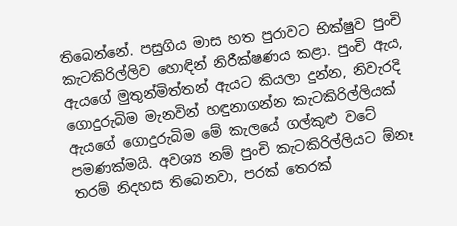තිබෙන්නේ. පසුගිය මාස හත පුරාවට භික්ෂුව පුංචි කැටකිරිල්ලිව හොඳින් නිරීක්ෂණය කළා. පුංචි ඇය, ඇයගේ මුතුන්මිත්තන් ඇයට කියලා දුන්න, නිවැරදි ගොදුරුබිම මැනවින් හඳුනාගන්න කැටකිරිල්ලියක් ඇයගේ ගොදුරුබිම මේ කැලයේ ගල්කුළු වටේ පමණක්මයි. අවශ්‍ය නම් පුංචි කැටකිරිල්ලියට ඕනෑ තරම් නිදහස තිබෙනවා, පරක් තෙරක්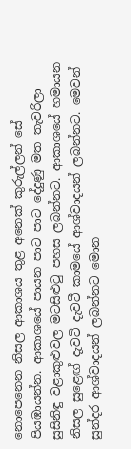නොපෙනෙන නිසල ආකාශය තුළ අනෙක් කුරුල්ලන් සේ පියඹායන්න. ආකාශයේ පායන පාට පාට දේදුණු මත තැවරිලා සුසිනිඳු වළාකුළුවල මටසිළුටු පහස ලබන්නට. ආකාශයේ හමායන නිසල සුළෙඟ් දැවටි දැවටී කාමයේ ආශ්වාදයන් ලබන්නට. මෙවන් සුන්දර ආශ්වාදයන් ලබන්නට මොන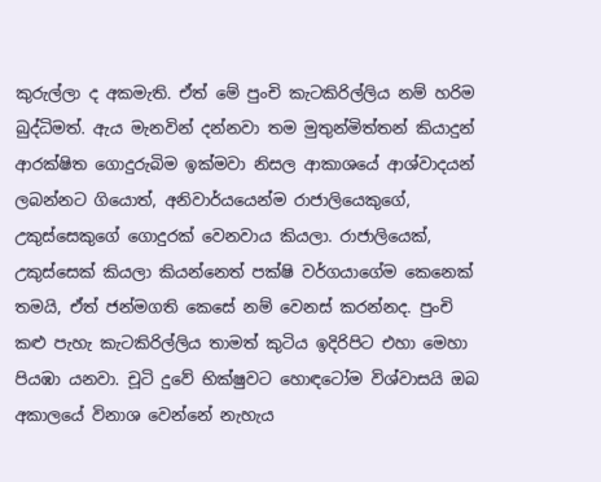කුරුල්ලා ද අකමැති. ඒත් මේ පුංචි කැටකිරිල්ලිය නම් හරිම බුද්ධිමත්. ඇය මැනවින් දන්නවා තම මුතුන්මිත්තන් කියාදුන් ආරක්ෂිත ගොදුරුබිම ඉක්මවා නිසල ආකාශයේ ආශ්වාදයන් ලබන්නට ගියොත්, අනිවාර්යයෙන්ම රාජාලියෙකුගේ, උකුස්සෙකුගේ ගොදුරක් වෙනවාය කියලා. රාජාලියෙක්, උකුස්සෙක් කියලා කියන්නෙත් පක්ෂි වර්ගයාගේම කෙනෙක් තමයි, ඒත් ජන්මගති කෙසේ නම් වෙනස් කරන්නද. පුංචි කළු පැහැ කැටකිරිල්ලිය තාමත් කුටිය ඉදිරිපිට එහා මෙහා පියඹා යනවා. චූටි දුවේ භික්ෂුවට හොඳටෝම විශ්වාසයි ඔබ අකාලයේ විනාශ වෙන්නේ නැහැය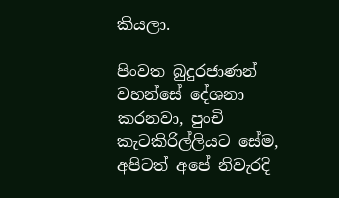කියලා.

පිංවත බුදුරජාණන් වහන්සේ දේශනා කරනවා, පුංචි කැටකිරිල්ලියට සේම, අපිටත් අපේ නිවැරදි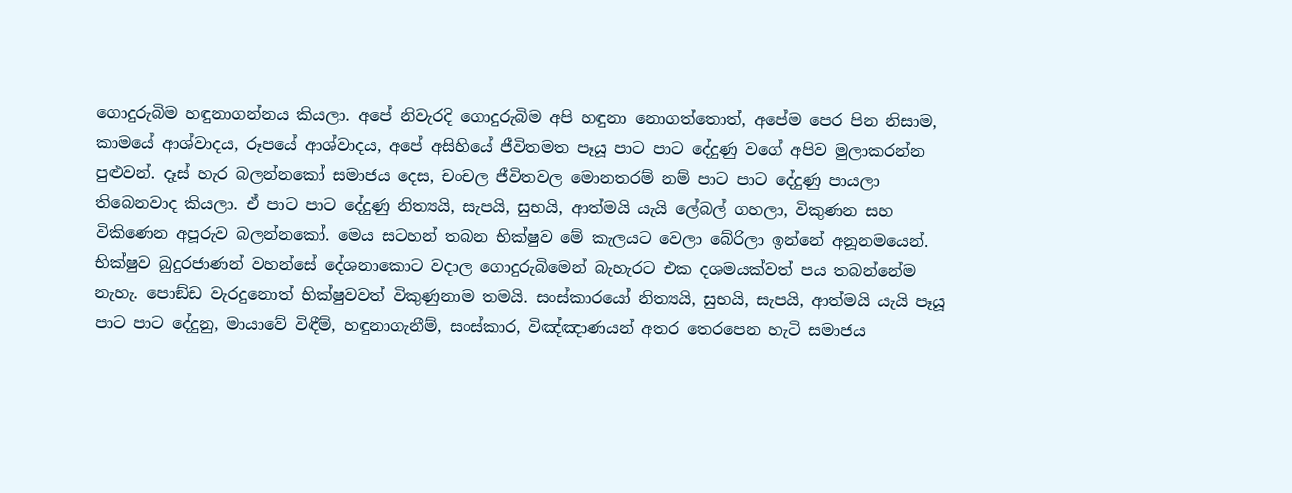ගොදුරුබිම හඳුනාගන්නය කියලා. අපේ නිවැරදි ගොදුරුබිම අපි හඳුනා නොගත්තොත්, අපේම පෙර පින නිසාම, කාමයේ ආශ්වාදය, රූපයේ ආශ්වාදය, අපේ අසිහියේ ජීවිතමත පෑයූ පාට පාට දේදුණු වගේ අපිව මුලාකරන්න පුළුවන්. දෑස් හැර බලන්නකෝ සමාජය දෙස, චංචල ජීවිතවල මොනතරම් නම් පාට පාට දේදුණු පායලා තිබෙනවාද කියලා. ඒ පාට පාට දේදුණු නිත්‍යයි, සැපයි, සුභයි, ආත්මයි යැයි ලේබල් ගහලා, විකුණන සහ විකිණෙන අපූරුව බලන්නකෝ. මෙය සටහන් තබන භික්ෂුව මේ කැලයට වෙලා බේරිලා ඉන්නේ අනූනමයෙන්. භික්ෂුව බුදුරජාණන් වහන්සේ දේශනාකොට වදාල ගොදුරුබිමෙන් බැහැරට එක දශමයක්වත් පය තබන්නේම නැහැ. පොඞ්ඩ වැරදුනොත් භික්ෂුවවත් විකුණුනාම තමයි. සංස්කාරයෝ නිත්‍යයි, සුභයි, සැපයි, ආත්මයි යැයි පෑයූ පාට පාට දේදුනු, මායාවේ විඳීම්, හඳුනාගැනීම්, සංස්කාර, විඤ්ඤාණයන් අතර තෙරපෙන හැටි සමාජය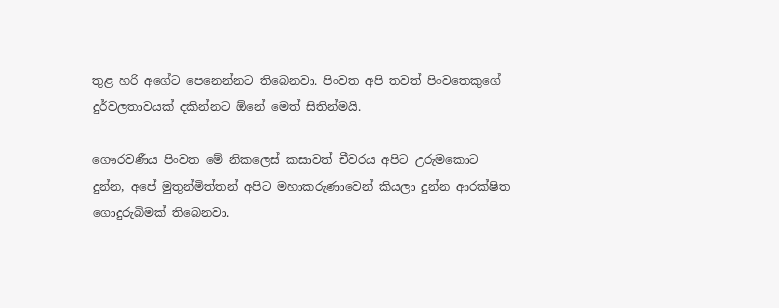තුළ හරි අගේට පෙනෙන්නට තිබෙනවා. පිංවත අපි තවත් පිංවතෙකුගේ දුර්වලතාවයක් දකින්නට ඕනේ මෙත් සිතින්මයි.

ගෞරවණීය පිංවත මේ නිකලෙස් කසාවත් චීවරය අපිට උරුමකොට දුන්න, අපේ මුතුන්මිත්තන් අපිට මහාකරුණාවෙන් කියලා දුන්න ආරක්ෂිත ගොදුරුබිමක් තිබෙනවා.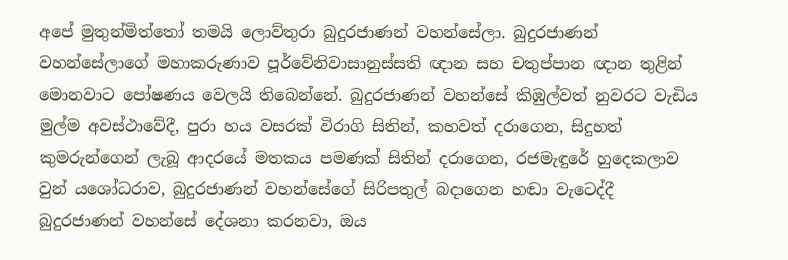අපේ මුතුන්මිත්තෝ තමයි ලොව්තුරා බුදුරජාණන් වහන්සේලා. බුදුරජාණන් වහන්සේලාගේ මහාකරුණාව පූර්වේනිවාසානුස්සති ඥාන සහ චතුප්පාන ඥාන තුළින් මොනවාට පෝෂණය වෙලයි තිබෙන්නේ. බුදුරජාණන් වහන්සේ කිඹුල්වත් නුවරට වැඩිය මුල්ම අවස්ථාවේදී, පුරා හය වසරක් විරාගි සිතින්, කහවත් දරාගෙන, සිදුහත් කුමරුන්ගෙන් ලැබූ ආදරයේ මතකය පමණක් සිතින් දරාගෙන, රජමැඳුරේ හුදෙකලාව වුන් යශෝධරාව, බුදුරජාණන් වහන්සේගේ සිරිපතුල් බදාගෙන හඬා වැටෙද්දී බුදුරජාණන් වහන්සේ දේශනා කරනවා, ඔය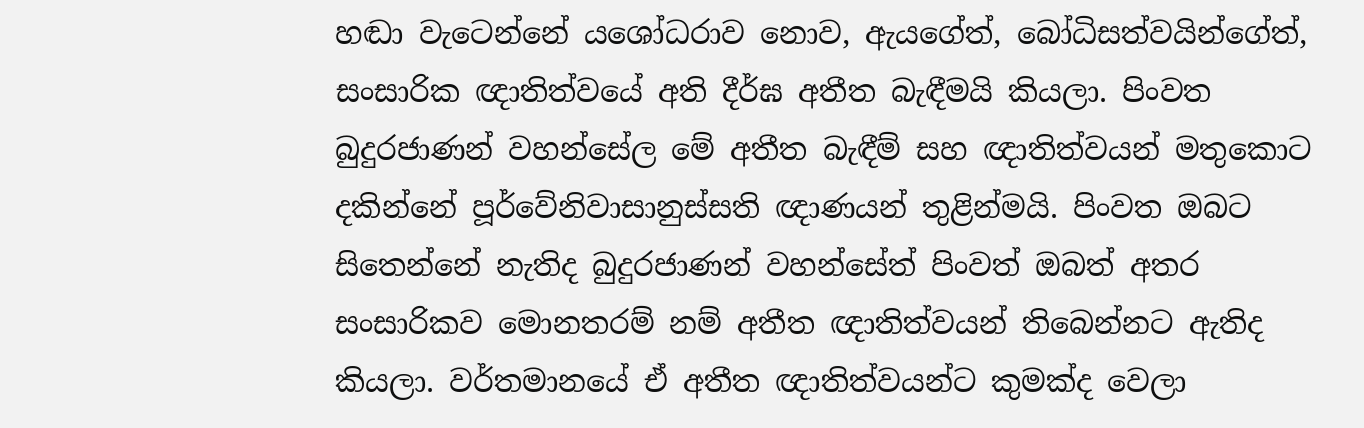හඬා වැටෙන්නේ යශෝධරාව නොව, ඇයගේත්, බෝධිසත්වයින්ගේත්, සංසාරික ඥාතිත්වයේ අති දීර්ඝ අතීත බැඳීමයි කියලා. පිංවත බුදුරජාණන් වහන්සේල මේ අතීත බැඳීම් සහ ඥාතිත්වයන් මතුකොට දකින්නේ පූර්වේනිවාසානුස්සති ඥාණයන් තුළින්මයි. පිංවත ඔබට සිතෙන්නේ නැතිද බුදුරජාණන් වහන්සේත් පිංවත් ඔබත් අතර සංසාරිකව මොනතරම් නම් අතීත ඥාතිත්වයන් තිබෙන්නට ඇතිද කියලා. වර්තමානයේ ඒ අතීත ඥාතිත්වයන්ට කුමක්ද වෙලා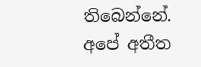තිබෙන්නේ. අපේ අතීත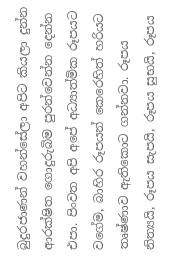බුදුරජාණන් වහන්සේලා අපිට කියලා දුන්න ආරක්ෂිත ගොදුරුබිම පුරන්වෙන්න දෙන්න එපා. පිංවත අපි අපේ අධ්‍යාත්මික රූපයට වගේම, බාහිර රූපයන් කෙරෙහිත් හරියට තෘෂ්ණාව ඇතිකොට ගන්නවා. රූපය නිත්‍යයි, රූපය සැපයි, රූපය සුභයි, රූපය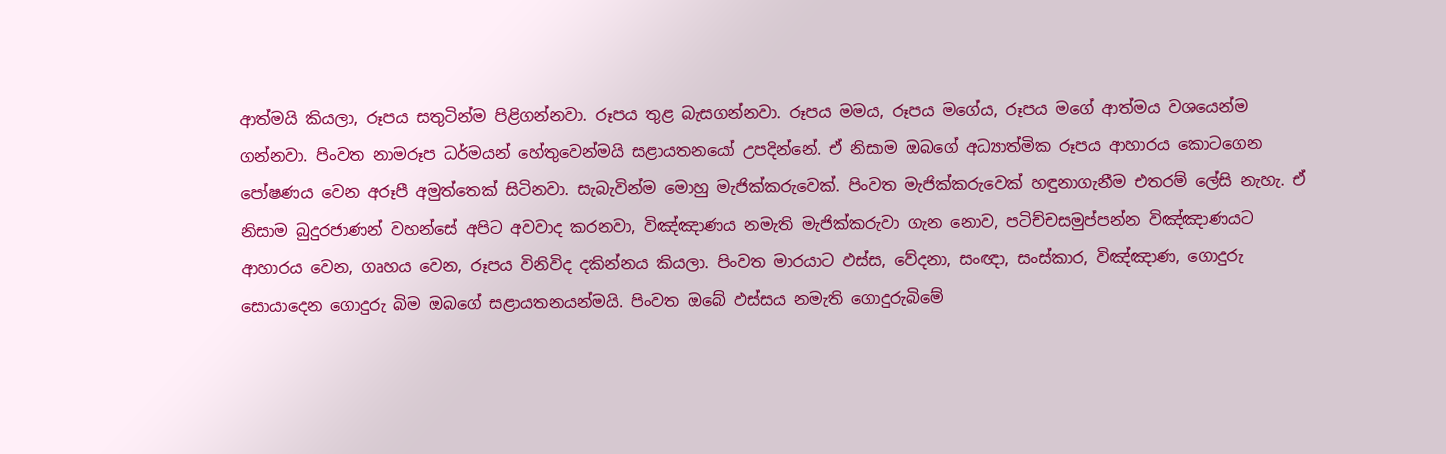ආත්මයි කියලා, රූපය සතුටින්ම පිළිගන්නවා. රූපය තුළ බැසගන්නවා. රූපය මමය, රූපය මගේය, රූපය මගේ ආත්මය වශයෙන්ම ගන්නවා. පිංවත නාමරූප ධර්මයන් හේතුවෙන්මයි සළායතනයෝ උපදින්නේ. ඒ නිසාම ඔබගේ අධ්‍යාත්මික රූපය ආහාරය කොටගෙන පෝෂණය වෙන අරූපී අමුත්තෙක් සිටිනවා. සැබැවින්ම මොහු මැජික්කරුවෙක්. පිංවත මැජික්කරුවෙක් හඳුනාගැනීම එතරම් ලේසි නැහැ. ඒ නිසාම බුදුරජාණන් වහන්සේ අපිට අවවාද කරනවා, විඤ්ඤාණය නමැති මැජික්කරුවා ගැන නොව, පටිච්චසමුප්පන්න විඤ්ඤාණයට ආහාරය වෙන, ගෘහය වෙන, රූපය විනිවිද දකින්නය කියලා. පිංවත මාරයාට ඵස්ස, වේදනා, සංඥා, සංස්කාර, විඤ්ඤාණ, ගොදුරු සොයාදෙන ගොදුරු බිම ඔබගේ සළායතනයන්මයි. පිංවත ඔබේ ඵස්සය නමැති ගොදුරුබිමේ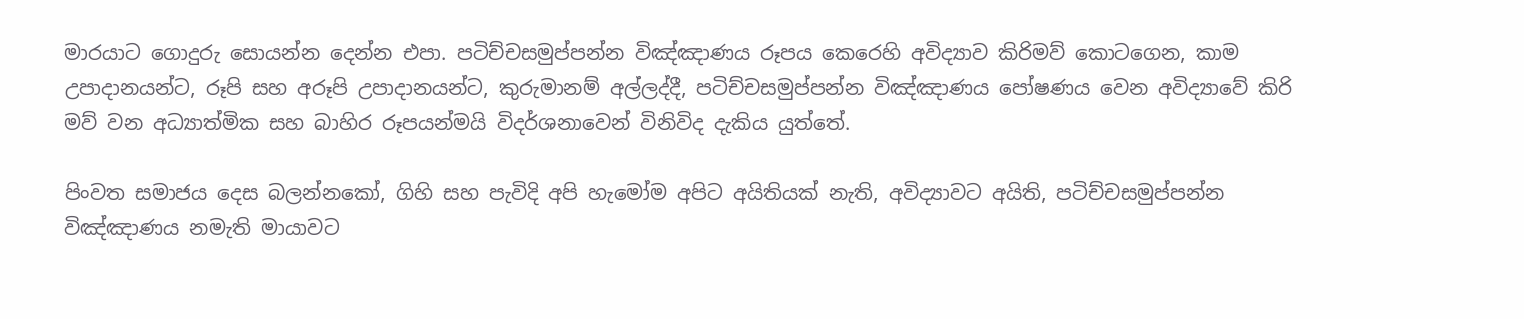මාරයාට ගොදුරු සොයන්න දෙන්න එපා. පටිච්චසමුප්පන්න විඤ්ඤාණය රූපය කෙරෙහි අවිද්‍යාව කිරිමව් කොටගෙන, කාම උපාදානයන්ට, රූපි සහ අරූපි උපාදානයන්ට, කුරුමානම් අල්ලද්දී, පටිච්චසමුප්පන්න විඤ්ඤාණය පෝෂණය වෙන අවිද්‍යාවේ කිරි මව් වන අධ්‍යාත්මික සහ බාහිර රූපයන්මයි විදර්ශනාවෙන් විනිවිද දැකිය යුත්තේ.

පිංවත සමාජය දෙස බලන්නකෝ, ගිහි සහ පැවිදි අපි හැමෝම අපිට අයිතියක් නැති, අවිද්‍යාවට අයිති, පටිච්චසමුප්පන්න විඤ්ඤාණය නමැති මායාවට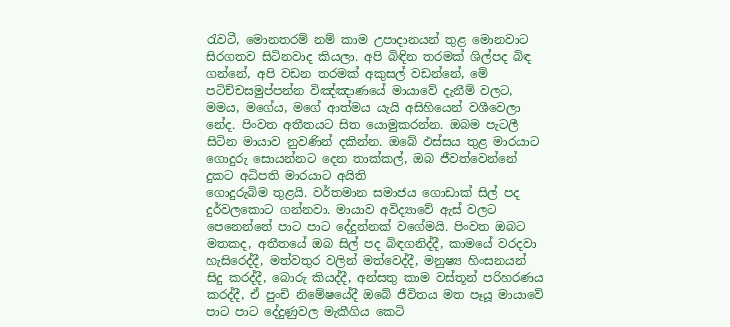රැවටී, මොනතරම් නම් කාම උපාදානයන් තුළ මොනවාට සිරගතව සිටිනවාද කියලා. අපි බිඳින තරමක් ශිල්පද බිඳ ගන්නේ, අපි වඩන තරමක් අකුසල් වඩන්නේ, මේ පටිච්චසමුප්පන්න විඤ්ඤාණයේ මායාවේ දැනීම් වලට, මමය, මගේය, මගේ ආත්මය යැයි අසිහියෙන් වශීවෙලා නේද. පිංවත අතීතයට සිත යොමුකරන්න. ඔබම පැටලී සිටින මායාව නුවණින් දකින්න. ඔබේ ඵස්සය තුළ මාරයාට ගොදුරු සොයන්නට දෙන තාක්කල්, ඔබ ජීවත්වෙන්නේ දුකට අධිපති මාරයාට අයිති
ගොදුරුබිම තුළයි. වර්තමාන සමාජය ගොඩාක් සිල් පද දුර්වලකොට ගන්නවා. මායාව අවිද්‍යාවේ ඇස් වලට පෙනෙන්නේ පාට පාට දේදුන්නක් වගේමයි. පිංවත ඔබට මතකද, අතීතයේ ඔබ සිල් පද බිඳගනිද්දී, කාමයේ වරදවා හැසිරෙද්දී, මත්වතුර වලින් මත්වෙද්දී, මනුෂ්‍ය හිංසනයන් සිදු කරද්දී, බොරු කියද්දී, අන්සතු කාම වස්තූන් පරිහරණය කරද්දී, ඒ පුංචි නිමේෂයේදී ඔබේ ජීවිතය මත පෑයූ මායාවේ පාට පාට දේදුණුවල මැකීගිය කෙටි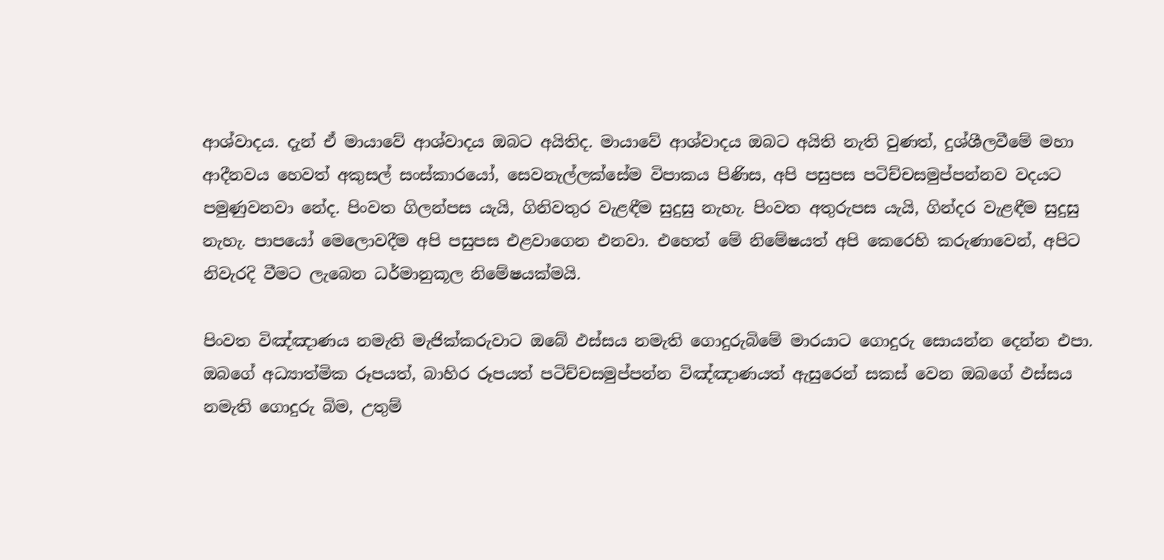ආශ්වාදය. දැන් ඒ මායාවේ ආශ්වාදය ඔබට අයිතිද. මායාවේ ආශ්වාදය ඔබට අයිති නැති වුණත්, දුශ්ශීලවීමේ මහා ආදීනවය හෙවත් අකුසල් සංස්කාරයෝ, සෙවනැල්ලක්සේම විපාකය පිණිස, අපි පසුපස පටිච්චසමුප්පන්නව වදයට පමුණුවනවා නේද. පිංවත ගිලන්පස යැයි, ගිනිවතුර වැළඳීම සුදුසු නැහැ. පිංවත අතුරුපස යැයි, ගින්දර වැළඳීම සුදුසු නැහැ. පාපයෝ මෙලොවදීම අපි පසුපස එළවාගෙන එනවා. එහෙත් මේ නිමේෂයත් අපි කෙරෙහි කරුණාවෙන්, අපිට නිවැරදි වීමට ලැබෙන ධර්මානුකූල නිමේෂයක්මයි.

පිංවත විඤ්ඤාණය නමැති මැජික්කරුවාට ඔබේ ඵස්සය නමැති ගොදුරුබිමේ මාරයාට ගොදුරු සොයන්න දෙන්න එපා. ඔබගේ අධ්‍යාත්මික රූපයත්, බාහිර රූපයත් පටිච්චසමුප්පන්න විඤ්ඤාණයත් ඇසුරෙන් සකස් වෙන ඔබගේ ඵස්සය නමැති ගොදුරු බිම, උතුම්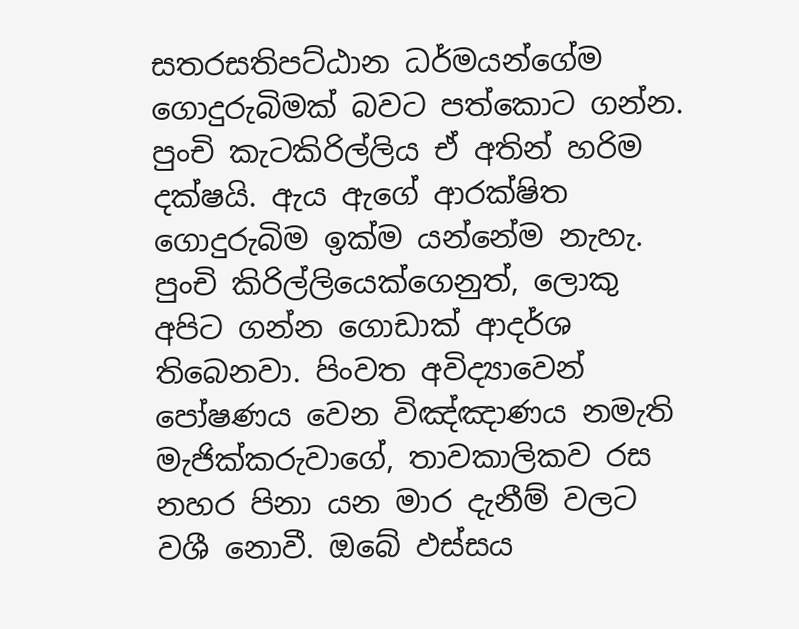සතරසතිපට්ඨාන ධර්මයන්ගේම ගොදුරුබිමක් බවට පත්කොට ගන්න. පුංචි කැටකිරිල්ලිය ඒ අතින් හරිම දක්ෂයි. ඇය ඇගේ ආරක්ෂිත ගොදුරුබිම ඉක්ම යන්නේම නැහැ. පුංචි කිරිල්ලියෙක්ගෙනුත්, ලොකු අපිට ගන්න ගොඩාක් ආදර්ශ තිබෙනවා. පිංවත අවිද්‍යාවෙන් පෝෂණය වෙන විඤ්ඤාණය නමැති මැජික්කරුවාගේ, තාවකාලිකව රස නහර පිනා යන මාර දැනීම් වලට වශී නොවී. ඔබේ ඵස්සය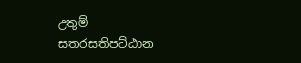උතුම් සතරසතිපට්ඨාන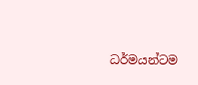ධර්මයන්ටම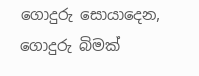ගොදුරු සොයාදෙන, ගොදුරු බිමක්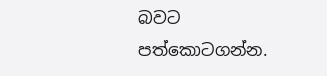බවට පත්කොටගන්න.